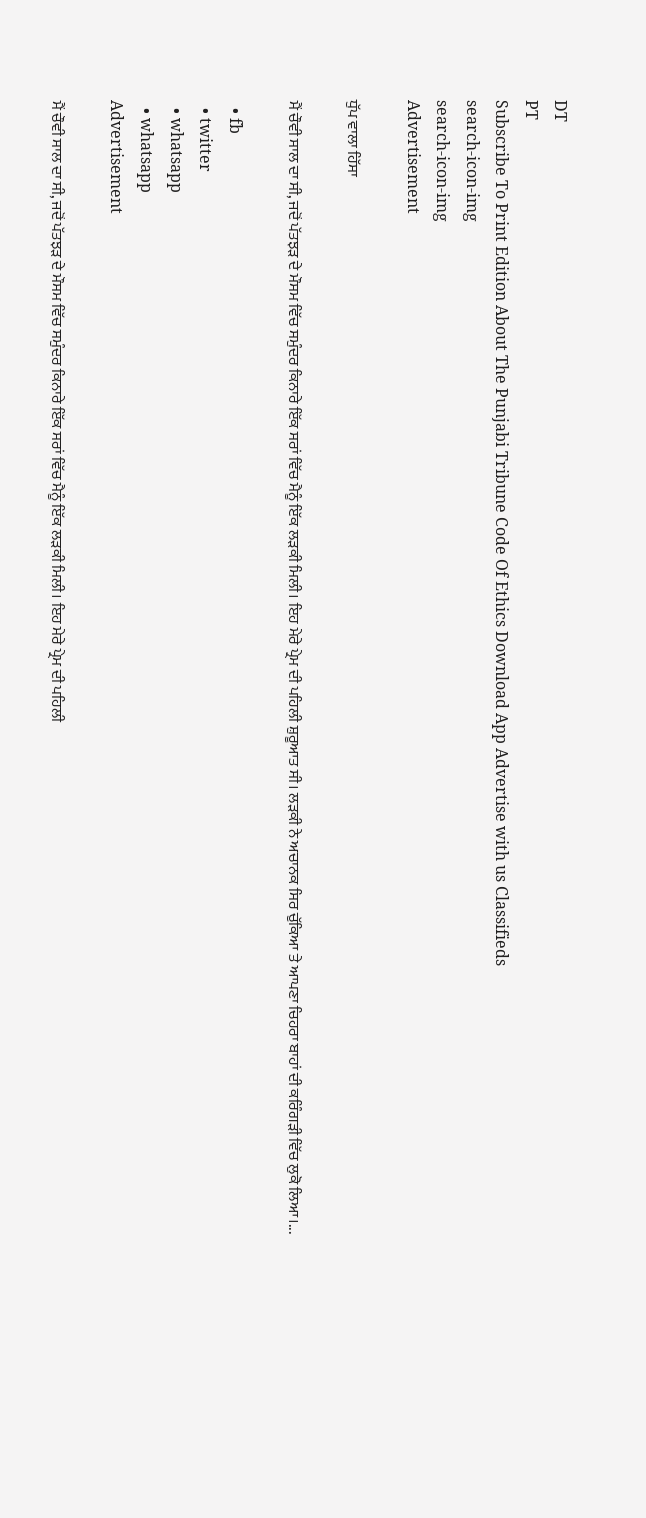DT
PT
Subscribe To Print Edition About The Punjabi Tribune Code Of Ethics Download App Advertise with us Classifieds
search-icon-img
search-icon-img
Advertisement

ਧੁੱਪ ਵਾਲਾ ਹਿੱਸਾ

ਮੈਂ ਚੌਵੀ ਸਾਲ ਦਾ ਸੀ, ਜਦੋਂ ਪੱਤਝੜ ਦੇ ਮੌਸਮ ਵਿੱਚ ਸਮੁੰਦਰ ਕਿਨਾਰੇ ਇੱਕ ਸਰਾਂ ਵਿੱਚ ਮੈਨੂੰ ਇੱਕ ਲੜਕੀ ਮਿਲੀ। ਇਹ ਮੇਰੇ ਪ੍ਰੇਮ ਦੀ ਪਹਿਲੀ ਸ਼ੁਰੂਆਤ ਸੀ। ਲੜਕੀ ਨੇ ਅਚਾਨਕ ਸਿਰ ਚੁੱਕਿਆ ਤੇ ਆਪਣਾ ਚਿਹਰਾ ਬਾਹਾਂ ਦੀ ਕਰਿੰਗੜੀ ਵਿੱਚ ਲੁਕੋ ਲਿਆ।...

  • fb
  • twitter
  • whatsapp
  • whatsapp
Advertisement

ਮੈਂ ਚੌਵੀ ਸਾਲ ਦਾ ਸੀ, ਜਦੋਂ ਪੱਤਝੜ ਦੇ ਮੌਸਮ ਵਿੱਚ ਸਮੁੰਦਰ ਕਿਨਾਰੇ ਇੱਕ ਸਰਾਂ ਵਿੱਚ ਮੈਨੂੰ ਇੱਕ ਲੜਕੀ ਮਿਲੀ। ਇਹ ਮੇਰੇ ਪ੍ਰੇਮ ਦੀ ਪਹਿਲੀ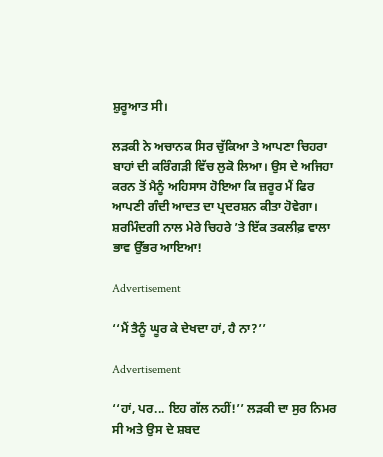ਸ਼ੁਰੂਆਤ ਸੀ।

ਲੜਕੀ ਨੇ ਅਚਾਨਕ ਸਿਰ ਚੁੱਕਿਆ ਤੇ ਆਪਣਾ ਚਿਹਰਾ ਬਾਹਾਂ ਦੀ ਕਰਿੰਗੜੀ ਵਿੱਚ ਲੁਕੋ ਲਿਆ। ਉਸ ਦੇ ਅਜਿਹਾ ਕਰਨ ਤੋਂ ਮੈਨੂੰ ਅਹਿਸਾਸ ਹੋਇਆ ਕਿ ਜ਼ਰੂਰ ਮੈਂ ਫਿਰ ਆਪਣੀ ਗੰਦੀ ਆਦਤ ਦਾ ਪ੍ਰਦਰਸ਼ਨ ਕੀਤਾ ਹੋਵੇਗਾ। ਸ਼ਰਮਿੰਦਗੀ ਨਾਲ ਮੇਰੇ ਚਿਹਰੇ ’ਤੇ ਇੱਕ ਤਕਲੀਫ਼ ਵਾਲਾ ਭਾਵ ਉੱਭਰ ਆਇਆ!

Advertisement

‘‘ਮੈਂ ਤੈਨੂੰ ਘੂਰ ਕੇ ਦੇਖਦਾ ਹਾਂ, ਹੈ ਨਾ?’’

Advertisement

‘‘ਹਾਂ, ਪਰ... ਇਹ ਗੱਲ ਨਹੀਂ!’’ ਲੜਕੀ ਦਾ ਸੁਰ ਨਿਮਰ ਸੀ ਅਤੇ ਉਸ ਦੇ ਸ਼ਬਦ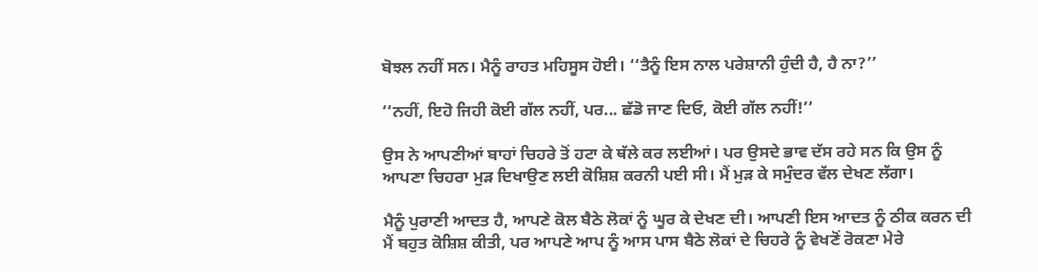ਬੋਝਲ ਨਹੀਂ ਸਨ। ਮੈਨੂੰ ਰਾਹਤ ਮਹਿਸੂਸ ਹੋਈ। ‘‘ਤੈਨੂੰ ਇਸ ਨਾਲ ਪਰੇਸ਼ਾਨੀ ਹੁੰਦੀ ਹੈ, ਹੈ ਨਾ?’’

‘‘ਨਹੀਂ, ਇਹੋ ਜਿਹੀ ਕੋਈ ਗੱਲ ਨਹੀਂ, ਪਰ... ਛੱਡੋ ਜਾਣ ਦਿਓ, ਕੋਈ ਗੱਲ ਨਹੀਂ!’’

ਉਸ ਨੇ ਆਪਣੀਆਂ ਬਾਹਾਂ ਚਿਹਰੇ ਤੋਂ ਹਟਾ ਕੇ ਥੱਲੇ ਕਰ ਲਈਆਂ। ਪਰ ਉਸਦੇ ਭਾਵ ਦੱਸ ਰਹੇ ਸਨ ਕਿ ਉਸ ਨੂੰ ਆਪਣਾ ਚਿਹਰਾ ਮੁੜ ਦਿਖਾਉਣ ਲਈ ਕੋਸ਼ਿਸ਼ ਕਰਨੀ ਪਈ ਸੀ। ਮੈਂ ਮੁੜ ਕੇ ਸਮੁੰਦਰ ਵੱਲ ਦੇਖਣ ਲੱਗਾ।

ਮੈਨੂੰ ਪੁਰਾਣੀ ਆਦਤ ਹੈ, ਆਪਣੇ ਕੋਲ ਬੈਠੇ ਲੋਕਾਂ ਨੂੰ ਘੂਰ ਕੇ ਦੇਖਣ ਦੀ। ਆਪਣੀ ਇਸ ਆਦਤ ਨੂੰ ਠੀਕ ਕਰਨ ਦੀ ਮੈਂ ਬਹੁਤ ਕੋਸ਼ਿਸ਼ ਕੀਤੀ, ਪਰ ਆਪਣੇ ਆਪ ਨੂੰ ਆਸ ਪਾਸ ਬੈਠੇ ਲੋਕਾਂ ਦੇ ਚਿਹਰੇ ਨੂੰ ਵੇਖਣੋਂ ਰੋਕਣਾ ਮੇਰੇ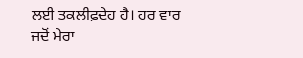ਲਈ ਤਕਲੀਫ਼ਦੇਹ ਹੈ। ਹਰ ਵਾਰ ਜਦੋਂ ਮੇਰਾ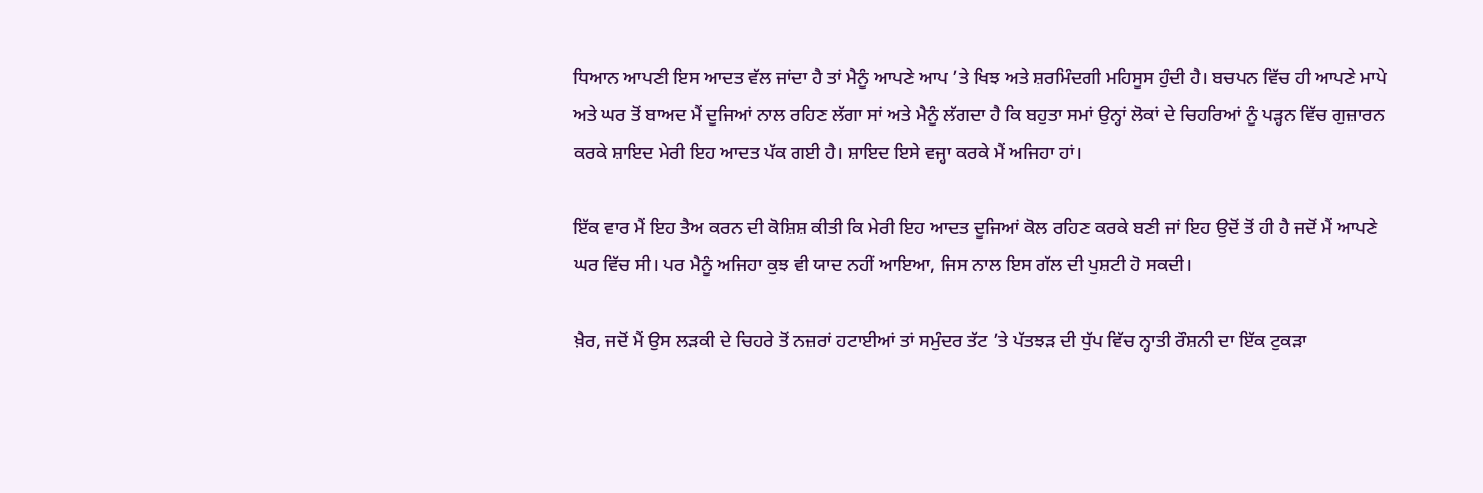ਧਿਆਨ ਆਪਣੀ ਇਸ ਆਦਤ ਵੱਲ ਜਾਂਦਾ ਹੈ ਤਾਂ ਮੈਨੂੰ ਆਪਣੇ ਆਪ ’ਤੇ ਖਿਝ ਅਤੇ ਸ਼ਰਮਿੰਦਗੀ ਮਹਿਸੂਸ ਹੁੰਦੀ ਹੈ। ਬਚਪਨ ਵਿੱਚ ਹੀ ਆਪਣੇ ਮਾਪੇ ਅਤੇ ਘਰ ਤੋਂ ਬਾਅਦ ਮੈਂ ਦੂਜਿਆਂ ਨਾਲ ਰਹਿਣ ਲੱਗਾ ਸਾਂ ਅਤੇ ਮੈਨੂੰ ਲੱਗਦਾ ਹੈ ਕਿ ਬਹੁਤਾ ਸਮਾਂ ਉਨ੍ਹਾਂ ਲੋਕਾਂ ਦੇ ਚਿਹਰਿਆਂ ਨੂੰ ਪੜ੍ਹਨ ਵਿੱਚ ਗੁਜ਼ਾਰਨ ਕਰਕੇ ਸ਼ਾਇਦ ਮੇਰੀ ਇਹ ਆਦਤ ਪੱਕ ਗਈ ਹੈ। ਸ਼ਾਇਦ ਇਸੇ ਵਜ੍ਹਾ ਕਰਕੇ ਮੈਂ ਅਜਿਹਾ ਹਾਂ।

ਇੱਕ ਵਾਰ ਮੈਂ ਇਹ ਤੈਅ ਕਰਨ ਦੀ ਕੋਸ਼ਿਸ਼ ਕੀਤੀ ਕਿ ਮੇਰੀ ਇਹ ਆਦਤ ਦੂਜਿਆਂ ਕੋਲ ਰਹਿਣ ਕਰਕੇ ਬਣੀ ਜਾਂ ਇਹ ਉਦੋਂ ਤੋਂ ਹੀ ਹੈ ਜਦੋਂ ਮੈਂ ਆਪਣੇ ਘਰ ਵਿੱਚ ਸੀ। ਪਰ ਮੈਨੂੰ ਅਜਿਹਾ ਕੁਝ ਵੀ ਯਾਦ ਨਹੀਂ ਆਇਆ, ਜਿਸ ਨਾਲ ਇਸ ਗੱਲ ਦੀ ਪੁਸ਼ਟੀ ਹੋ ਸਕਦੀ।

ਖ਼ੈਰ, ਜਦੋਂ ਮੈਂ ਉਸ ਲੜਕੀ ਦੇ ਚਿਹਰੇ ਤੋਂ ਨਜ਼ਰਾਂ ਹਟਾਈਆਂ ਤਾਂ ਸਮੁੰਦਰ ਤੱਟ ’ਤੇ ਪੱਤਝੜ ਦੀ ਧੁੱਪ ਵਿੱਚ ਨ੍ਹਾਤੀ ਰੌਸ਼ਨੀ ਦਾ ਇੱਕ ਟੁਕੜਾ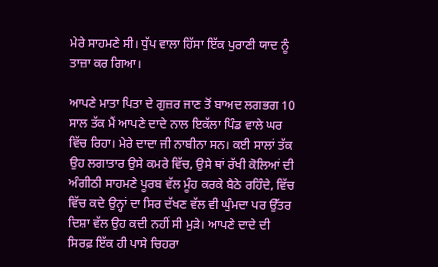ਮੇਰੇ ਸਾਹਮਣੇ ਸੀ। ਧੁੱਪ ਵਾਲਾ ਹਿੱਸਾ ਇੱਕ ਪੁਰਾਣੀ ਯਾਦ ਨੂੰ ਤਾਜ਼ਾ ਕਰ ਗਿਆ।

ਆਪਣੇ ਮਾਤਾ ਪਿਤਾ ਦੇ ਗੁਜ਼ਰ ਜਾਣ ਤੋਂ ਬਾਅਦ ਲਗਭਗ 10 ਸਾਲ ਤੱਕ ਮੈਂ ਆਪਣੇ ਦਾਦੇ ਨਾਲ ਇਕੱਲਾ ਪਿੰਡ ਵਾਲੇ ਘਰ ਵਿੱਚ ਰਿਹਾ। ਮੇਰੇ ਦਾਦਾ ਜੀ ਨਾਬੀਨਾ ਸਨ। ਕਈ ਸਾਲਾਂ ਤੱਕ ਉਹ ਲਗਾਤਾਰ ਉਸੇ ਕਮਰੇ ਵਿੱਚ, ਉਸੇ ਥਾਂ ਰੱਖੀ ਕੋਲਿਆਂ ਦੀ ਅੰਗੀਠੀ ਸਾਹਮਣੇ ਪੂਰਬ ਵੱਲ ਮੂੰਹ ਕਰਕੇ ਬੈਠੇ ਰਹਿੰਦੇ, ਵਿੱਚ ਵਿੱਚ ਕਦੇ ਉਨ੍ਹਾਂ ਦਾ ਸਿਰ ਦੱਖਣ ਵੱਲ ਵੀ ਘੁੰਮਦਾ ਪਰ ਉੱਤਰ ਦਿਸ਼ਾ ਵੱਲ ਉਹ ਕਦੀ ਨਹੀਂ ਸੀ ਮੁੜੇ। ਆਪਣੇ ਦਾਦੇ ਦੀ ਸਿਰਫ਼ ਇੱਕ ਹੀ ਪਾਸੇ ਚਿਹਰਾ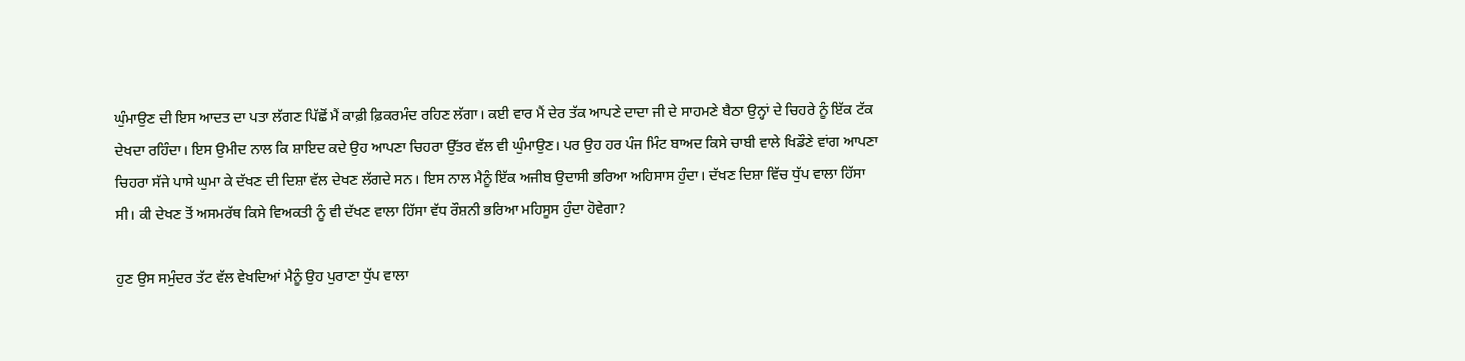ਘੁੰਮਾਉਣ ਦੀ ਇਸ ਆਦਤ ਦਾ ਪਤਾ ਲੱਗਣ ਪਿੱਛੋਂ ਮੈਂ ਕਾਫ਼ੀ ਫ਼ਿਕਰਮੰਦ ਰਹਿਣ ਲੱਗਾ। ਕਈ ਵਾਰ ਮੈਂ ਦੇਰ ਤੱਕ ਆਪਣੇ ਦਾਦਾ ਜੀ ਦੇ ਸਾਹਮਣੇ ਬੈਠਾ ਉਨ੍ਹਾਂ ਦੇ ਚਿਹਰੇ ਨੂੰ ਇੱਕ ਟੱਕ ਦੇਖਦਾ ਰਹਿੰਦਾ। ਇਸ ਉਮੀਦ ਨਾਲ ਕਿ ਸ਼ਾਇਦ ਕਦੇ ਉਹ ਆਪਣਾ ਚਿਹਰਾ ਉੱਤਰ ਵੱਲ ਵੀ ਘੁੰਮਾਉਣ। ਪਰ ਉਹ ਹਰ ਪੰਜ ਮਿੰਟ ਬਾਅਦ ਕਿਸੇ ਚਾਬੀ ਵਾਲੇ ਖਿਡੌਣੇ ਵਾਂਗ ਆਪਣਾ ਚਿਹਰਾ ਸੱਜੇ ਪਾਸੇ ਘੁਮਾ ਕੇ ਦੱਖਣ ਦੀ ਦਿਸ਼ਾ ਵੱਲ ਦੇਖਣ ਲੱਗਦੇ ਸਨ। ਇਸ ਨਾਲ ਮੈਨੂੰ ਇੱਕ ਅਜੀਬ ਉਦਾਸੀ ਭਰਿਆ ਅਹਿਸਾਸ ਹੁੰਦਾ। ਦੱਖਣ ਦਿਸ਼ਾ ਵਿੱਚ ਧੁੱਪ ਵਾਲਾ ਹਿੱਸਾ ਸੀ। ਕੀ ਦੇਖਣ ਤੋਂ ਅਸਮਰੱਥ ਕਿਸੇ ਵਿਅਕਤੀ ਨੂੰ ਵੀ ਦੱਖਣ ਵਾਲਾ ਹਿੱਸਾ ਵੱਧ ਰੌਸ਼ਨੀ ਭਰਿਆ ਮਹਿਸੂਸ ਹੁੰਦਾ ਹੋਵੇਗਾ?

ਹੁਣ ਉਸ ਸਮੁੰਦਰ ਤੱਟ ਵੱਲ ਵੇਖਦਿਆਂ ਮੈਨੂੰ ਉਹ ਪੁਰਾਣਾ ਧੁੱਪ ਵਾਲਾ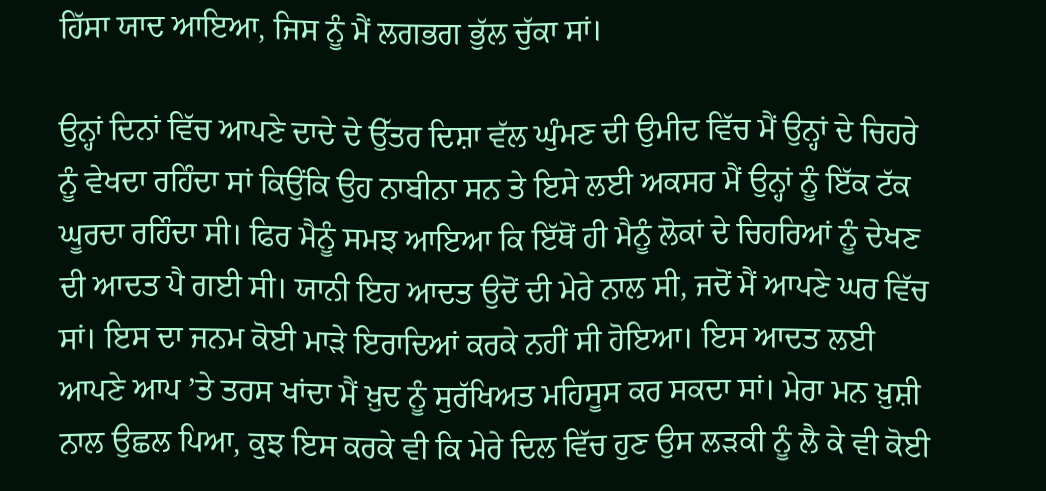ਹਿੱਸਾ ਯਾਦ ਆਇਆ, ਜਿਸ ਨੂੰ ਮੈਂ ਲਗਭਗ ਭੁੱਲ ਚੁੱਕਾ ਸਾਂ।

ਉਨ੍ਹਾਂ ਦਿਨਾਂ ਵਿੱਚ ਆਪਣੇ ਦਾਦੇ ਦੇ ਉੱਤਰ ਦਿਸ਼ਾ ਵੱਲ ਘੁੰਮਣ ਦੀ ਉਮੀਦ ਵਿੱਚ ਮੈਂ ਉਨ੍ਹਾਂ ਦੇ ਚਿਹਰੇ ਨੂੰ ਵੇਖਦਾ ਰਹਿੰਦਾ ਸਾਂ ਕਿਉਂਕਿ ਉਹ ਨਾਬੀਨਾ ਸਨ ਤੇ ਇਸੇ ਲਈ ਅਕਸਰ ਮੈਂ ਉਨ੍ਹਾਂ ਨੂੰ ਇੱਕ ਟੱਕ ਘੂਰਦਾ ਰਹਿੰਦਾ ਸੀ। ਫਿਰ ਮੈਨੂੰ ਸਮਝ ਆਇਆ ਕਿ ਇੱਥੋਂ ਹੀ ਮੈਨੂੰ ਲੋਕਾਂ ਦੇ ਚਿਹਰਿਆਂ ਨੂੰ ਦੇਖਣ ਦੀ ਆਦਤ ਪੈ ਗਈ ਸੀ। ਯਾਨੀ ਇਹ ਆਦਤ ਉਦੋਂ ਦੀ ਮੇਰੇ ਨਾਲ ਸੀ, ਜਦੋਂ ਮੈਂ ਆਪਣੇ ਘਰ ਵਿੱਚ ਸਾਂ। ਇਸ ਦਾ ਜਨਮ ਕੋਈ ਮਾੜੇ ਇਰਾਦਿਆਂ ਕਰਕੇ ਨਹੀਂ ਸੀ ਹੋਇਆ। ਇਸ ਆਦਤ ਲਈ ਆਪਣੇ ਆਪ ’ਤੇ ਤਰਸ ਖਾਂਦਾ ਮੈਂ ਖ਼ੁਦ ਨੂੰ ਸੁਰੱਖਿਅਤ ਮਹਿਸੂਸ ਕਰ ਸਕਦਾ ਸਾਂ। ਮੇਰਾ ਮਨ ਖ਼ੁਸ਼ੀ ਨਾਲ ਉਛਲ ਪਿਆ, ਕੁਝ ਇਸ ਕਰਕੇ ਵੀ ਕਿ ਮੇਰੇ ਦਿਲ ਵਿੱਚ ਹੁਣ ਉਸ ਲੜਕੀ ਨੂੰ ਲੈ ਕੇ ਵੀ ਕੋਈ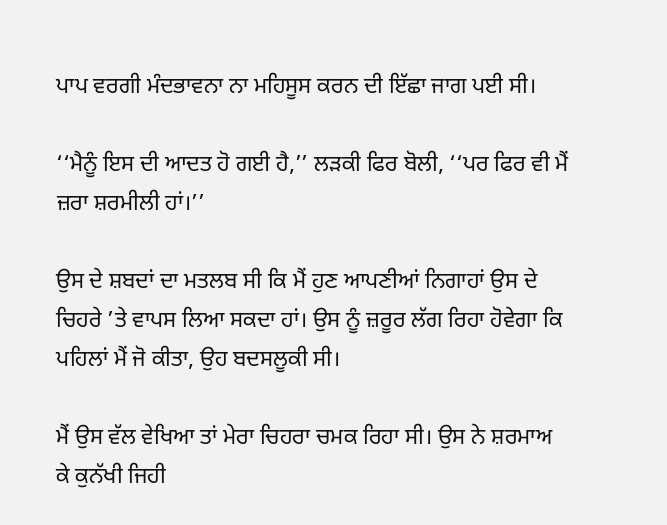ਪਾਪ ਵਰਗੀ ਮੰਦਭਾਵਨਾ ਨਾ ਮਹਿਸੂਸ ਕਰਨ ਦੀ ਇੱਛਾ ਜਾਗ ਪਈ ਸੀ।

‘‘ਮੈਨੂੰ ਇਸ ਦੀ ਆਦਤ ਹੋ ਗਈ ਹੈ,’’ ਲੜਕੀ ਫਿਰ ਬੋਲੀ, ‘‘ਪਰ ਫਿਰ ਵੀ ਮੈਂ ਜ਼ਰਾ ਸ਼ਰਮੀਲੀ ਹਾਂ।’’

ਉਸ ਦੇ ਸ਼ਬਦਾਂ ਦਾ ਮਤਲਬ ਸੀ ਕਿ ਮੈਂ ਹੁਣ ਆਪਣੀਆਂ ਨਿਗਾਹਾਂ ਉਸ ਦੇ ਚਿਹਰੇ ’ਤੇ ਵਾਪਸ ਲਿਆ ਸਕਦਾ ਹਾਂ। ਉਸ ਨੂੰ ਜ਼ਰੂਰ ਲੱਗ ਰਿਹਾ ਹੋਵੇਗਾ ਕਿ ਪਹਿਲਾਂ ਮੈਂ ਜੋ ਕੀਤਾ, ਉਹ ਬਦਸਲੂਕੀ ਸੀ।

ਮੈਂ ਉਸ ਵੱਲ ਵੇਖਿਆ ਤਾਂ ਮੇਰਾ ਚਿਹਰਾ ਚਮਕ ਰਿਹਾ ਸੀ। ਉਸ ਨੇ ਸ਼ਰਮਾਅ ਕੇ ਕੁਨੱਖੀ ਜਿਹੀ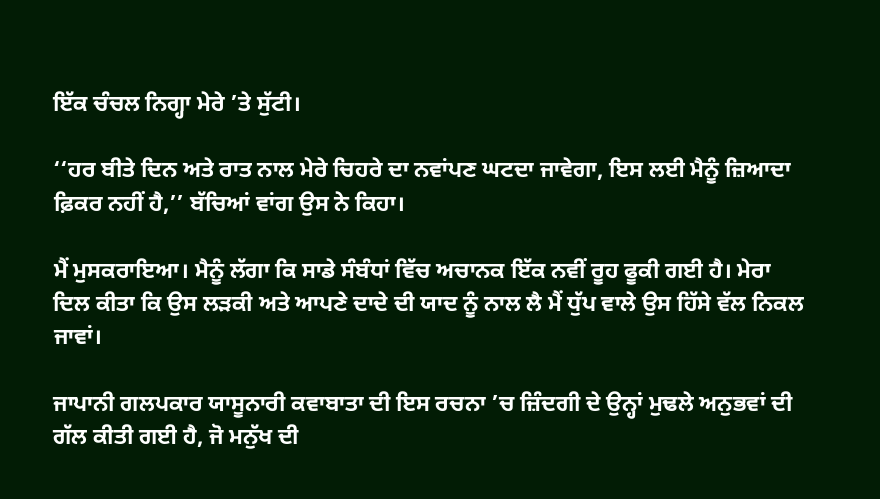ਇੱਕ ਚੰਚਲ ਨਿਗ੍ਹਾ ਮੇਰੇ ’ਤੇ ਸੁੱਟੀ।

‘‘ਹਰ ਬੀਤੇ ਦਿਨ ਅਤੇ ਰਾਤ ਨਾਲ ਮੇਰੇ ਚਿਹਰੇ ਦਾ ਨਵਾਂਪਣ ਘਟਦਾ ਜਾਵੇਗਾ, ਇਸ ਲਈ ਮੈਨੂੰ ਜ਼ਿਆਦਾ ਫ਼ਿਕਰ ਨਹੀਂ ਹੈ,’’ ਬੱਚਿਆਂ ਵਾਂਗ ਉਸ ਨੇ ਕਿਹਾ।

ਮੈਂ ਮੁਸਕਰਾਇਆ। ਮੈਨੂੰ ਲੱਗਾ ਕਿ ਸਾਡੇ ਸੰਬੰਧਾਂ ਵਿੱਚ ਅਚਾਨਕ ਇੱਕ ਨਵੀਂ ਰੂਹ ਫੂਕੀ ਗਈ ਹੈ। ਮੇਰਾ ਦਿਲ ਕੀਤਾ ਕਿ ਉਸ ਲੜਕੀ ਅਤੇ ਆਪਣੇ ਦਾਦੇ ਦੀ ਯਾਦ ਨੂੰ ਨਾਲ ਲੈ ਮੈਂ ਧੁੱਪ ਵਾਲੇ ਉਸ ਹਿੱਸੇ ਵੱਲ ਨਿਕਲ ਜਾਵਾਂ।

ਜਾਪਾਨੀ ਗਲਪਕਾਰ ਯਾਸੂਨਾਰੀ ਕਵਾਬਾਤਾ ਦੀ ਇਸ ਰਚਨਾ ’ਚ ਜ਼ਿੰਦਗੀ ਦੇ ਉਨ੍ਹਾਂ ਮੁਢਲੇ ਅਨੁਭਵਾਂ ਦੀ ਗੱਲ ਕੀਤੀ ਗਈ ਹੈ, ਜੋ ਮਨੁੱਖ ਦੀ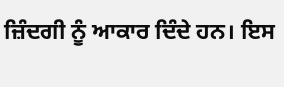ਜ਼ਿੰਦਗੀ ਨੂੰ ਆਕਾਰ ਦਿੰਦੇ ਹਨ। ਇਸ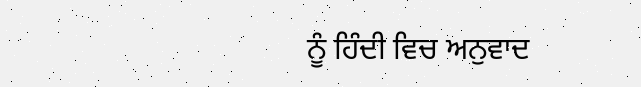ਨੂੰ ਹਿੰਦੀ ਵਿਚ ਅਨੁਵਾਦ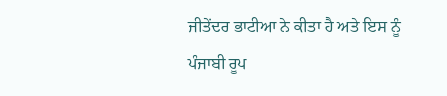ਜੀਤੇਂਦਰ ਭਾਟੀਆ ਨੇ ਕੀਤਾ ਹੈ ਅਤੇ ਇਸ ਨੂੰ ਪੰਜਾਬੀ ਰੂਪ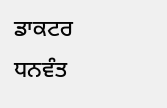ਡਾਕਟਰ ਧਨਵੰਤ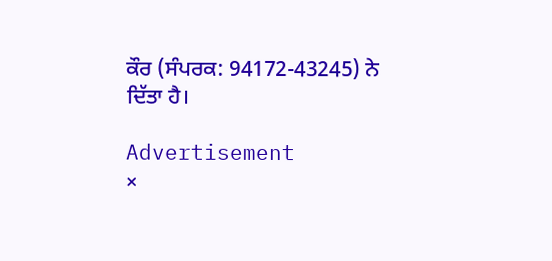ਕੌਰ (ਸੰਪਰਕ: 94172-43245) ਨੇ ਦਿੱਤਾ ਹੈ।

Advertisement
×